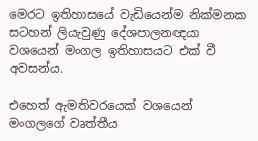මෙරට ඉතිහාසයේ වැඩියෙන්ම නික්මනක සටහන් ලියැවුණු දේශපාලනඥයා වශයෙන් මංගල ඉතිහාසයට එක් වී අවසන්ය.

එහෙත් ඇමතිවරයෙක් වශයෙන් මංගලගේ වෘත්තීය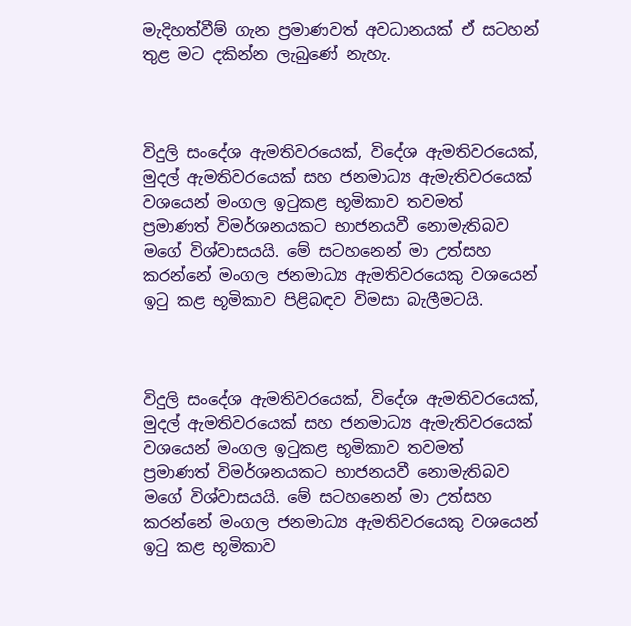මැදිහත්වීම් ගැන ප්‍රමාණවත් අවධානයක් ඒ සටහන් තුළ මට දකින්න ලැබුණේ නැහැ.



විදුලි සංදේශ ඇමතිවරයෙක්, විදේශ ඇමතිවරයෙක්, මුදල් ඇමතිවරයෙක් සහ ජනමාධ්‍ය ඇමැතිවරයෙක් වශයෙන් මංගල ඉටුකළ භූමිකාව තවමත් ‍ ප්‍රමාණත් විමර්ශනයකට භාජනයවී නොමැතිබව මගේ විශ්වාසයයි. මේ සටහනෙන් මා උත්සහ කරන්නේ මංගල ජනමාධ්‍ය ඇමතිවරයෙකු වශයෙන් ඉටු කළ භූමිකාව පිළිබඳව විමසා බැලීමටයි.



විදුලි සංදේශ ඇමතිවරයෙක්, විදේශ ඇමතිවරයෙක්, මුදල් ඇමතිවරයෙක් සහ ජනමාධ්‍ය ඇමැතිවරයෙක් වශයෙන් මංගල ඉටුකළ භූමිකාව තවමත් ‍ ප්‍රමාණත් විමර්ශනයකට භාජනයවී නොමැතිබව මගේ විශ්වාසයයි. මේ සටහනෙන් මා උත්සහ කරන්නේ මංගල ජනමාධ්‍ය ඇමතිවරයෙකු වශයෙන් ඉටු කළ භූමිකාව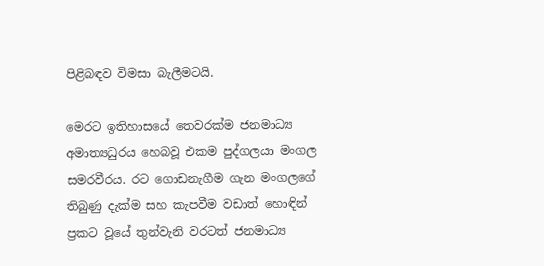පිළිබඳව විමසා බැලීමටයි.

මෙරට ඉතිහාසයේ තෙවරක්ම ජනමාධ්‍ය අමාත්‍යධුරය හෙබවූ එකම පුද්ගලයා මංගල සමරවීරය. රට ගොඩනැගීම ගැන මංගලගේ තිබුණු දැක්ම සහ කැපවීම වඩාත් හොඳින් ප්‍රකට වූයේ තුන්වැනි වරටත් ජනමාධ්‍ය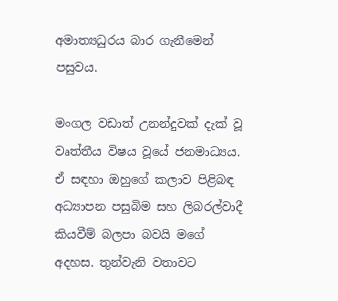අමාත්‍යධුරය බාර ගැනීමෙන් පසුවය.

මංගල වඩාත් උනන්දුවක් දැක් වූ වෘත්තීය විෂය වූයේ ජනමාධ්‍යය. ඒ සඳහා ඔහුගේ කලාව පිළිබඳ අධ්‍යාපන පසුබිම සහ ලිබරල්වාදී කියවීම් බලපා බවයි මගේ අදහස. තුන්වැනි වතාවට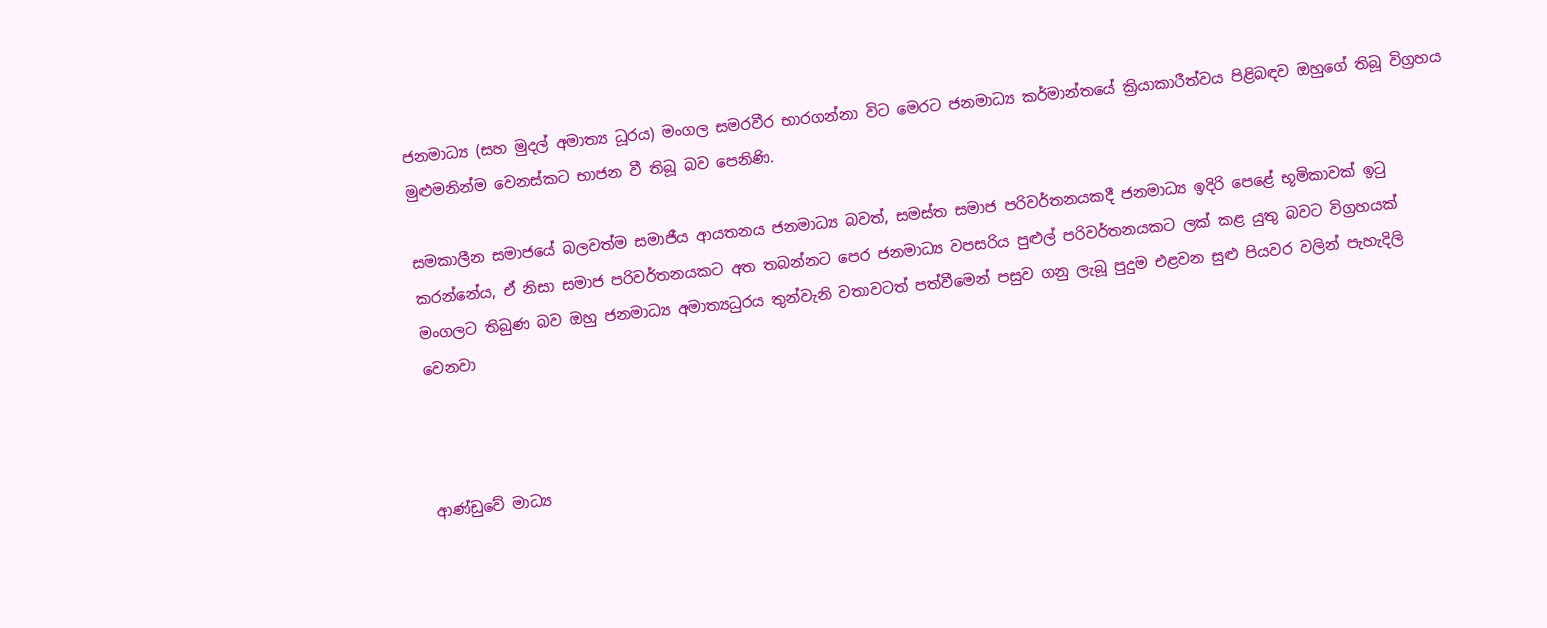ජනමාධ්‍ය (සහ මුදල් අමාත්‍ය ධූරය) මංගල සමරවීර භාරගන්නා විට මෙරට ජනමාධ්‍ය කර්මාන්තයේ ක්‍රියාකාරීත්වය පිළිබඳව ඔහුගේ තිබූ විග්‍රහය මුළුමනින්ම වෙනස්කට භාජන වී තිබූ බව පෙනිණි.

සමකාලීන සමාජයේ බලවත්ම සමාජීය ආයතනය ජනමාධ්‍ය බවත්, සමස්ත සමාජ පරිවර්තනයකදී ජනමාධ්‍ය ඉදිරි පෙළේ භූමිකාවක් ඉටු කරන්නේය, ඒ නිසා සමාජ පරිවර්තනයකට අත තබන්නට පෙර ජනමාධ්‍ය වපසරිය පුළුල් පරිවර්තනයකට ලක් කළ යුතු බවට විග්‍රහයක් මංගලට තිබුණ බව ඔහු ජනමාධ්‍ය අමාත්‍යධුරය තුන්වැනි වතාවටත් පත්වීමෙන් පසුව ගනු ලැබූ පුදුම එළවන සුළු පියවර වලින් පැහැදිලි වෙනවා



ආණ්ඩුවේ මාධ්‍ය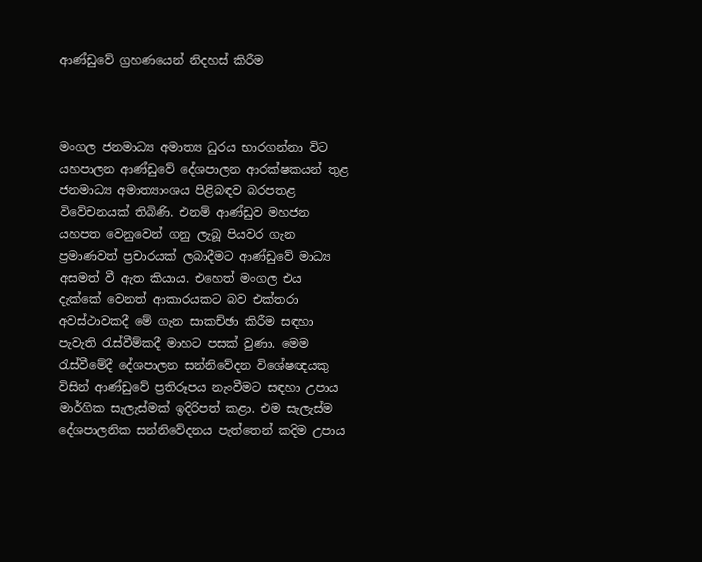ආණ්ඩුවේ ග්‍රහණයෙන් නිදහස් කිරීම



මංගල ජනමාධ්‍ය අමාත්‍ය ධුරය භාරගන්නා විට යහපාලන ආණ්ඩුවේ දේශපාලන ආරක්ෂකයන් තුළ ජනමාධ්‍ය අමාත්‍යාංශය පිළිබඳව බරපතළ විවේචනයක් තිබිණි. එනම් ආණ්ඩුව මහජන යහපත වෙනුවෙන් ගනු ලැබූ පියවර ගැන ප්‍රමාණවත් ප්‍රචාරයක් ලබාදීමට ආණ්ඩුවේ මාධ්‍ය අසමත් වී ඇත කියාය. එහෙත් මංගල එය දැක්කේ වෙනත් ආකාරයකට බව එක්තරා අවස්ථාවකදී මේ ගැන සාකච්ඡා කිරීම සඳහා පැවැති රැස්වීම්කදී මාහට පසක් වුණා. මෙම රැස්වීමේදී දේශපාලන සන්නිවේදන විශේෂඥයකු විසින් ආණ්ඩුවේ ප්‍රතිරූපය නැංවීමට සඳහා උපාය මාර්ගික සැලැස්මක් ඉදිරිපත් කළා. එම සැලැස්ම දේශපාලනික සන්නිවේදනය පැත්තෙන් කදිම උපාය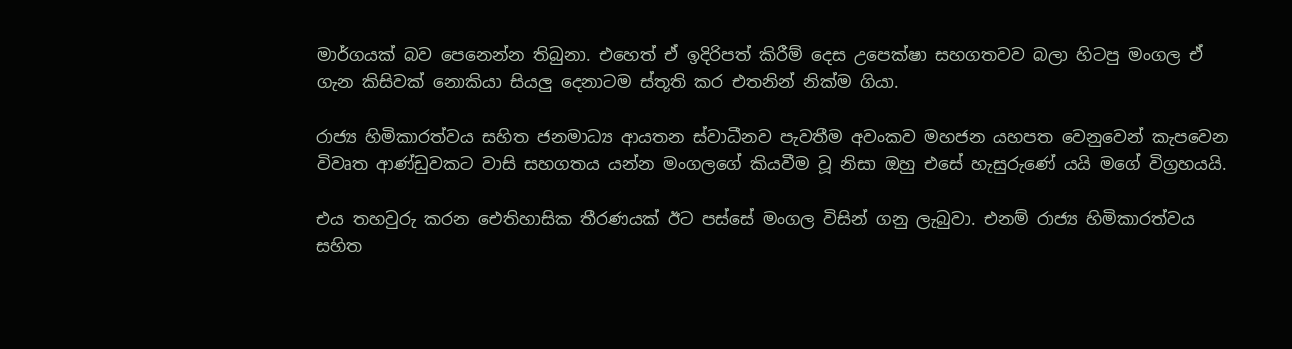මාර්ගයක් බව පෙනෙන්න තිබුනා. එහෙත් ඒ ඉදිරිපත් කිරීම් දෙස උපෙක්ෂා සහගතවව බලා හිටපු මංගල ඒ ගැන කිසිවක් නොකියා සියලු දෙනාටම ස්තූති කර එතනින් නික්ම ගියා.

රාජ්‍ය හිමිකාරත්වය සහිත ජනමාධ්‍ය ආයතන ස්වාධීනව පැවතීම අවංකව මහජන යහපත වෙනුවෙන් කැපවෙන විවෘත ආණ්ඩුවකට වාසි සහගතය යන්න මංගලගේ කියවීම වූ නිසා ඔහු එසේ හැසුරුණේ යයි මගේ විග්‍රහයයි.

එය තහවුරු කරන ඓතිහාසික තීරණයක් ඊට පස්සේ මංගල විසින් ගනු ලැබුවා. එනම් රාජ්‍ය හිමිකාරත්වය සහිත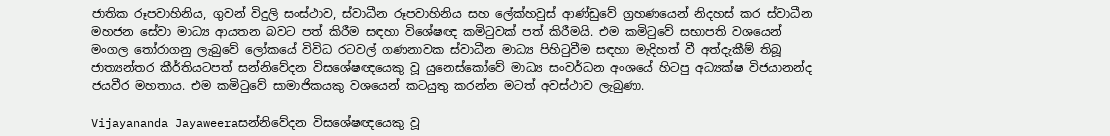ජාතික රූපවාහිනිය, ගුවන් විදුලි සංස්ථාව, ස්වාධීන රූපවාහිනිය සහ ලේක්හවුස් ආණ්ඩුවේ ග්‍රහණයෙන් නිදහස් කර ස්වාධීන මහජන සේවා මාධ්‍ය ආයතන බවට පත් කිරීම සඳහා විශේෂඥ කමිටුවක් පත් කිරීමයි. එම කමිටුවේ සභාපති වශයෙන් මංගල තෝරාගනු ලැබුවේ ලෝකයේ විවිධ රටවල් ගණනාවක ස්වාධීන මාධ්‍ය පිහිටුවීම සඳහා මැදිහත් වී අත්දැකීම් තිබූ ජාත්‍යන්තර කීර්තියටපත් සන්නිවේදන විසශේෂඥයෙකු වූ යුනෙස්කෝවේ මාධ්‍ය සංවර්ධන අංශයේ හිටපු අධ්‍යක්ෂ විජයානන්ද ජයවීර මහතාය. එම කමිටුවේ සාමාජිකයකු වශයෙන් කටයුතු කරන්න මටත් අවස්ථාව ලැබුණා.

Vijayananda Jayaweeraසන්නිවේදන විසශේෂඥයෙකු වූ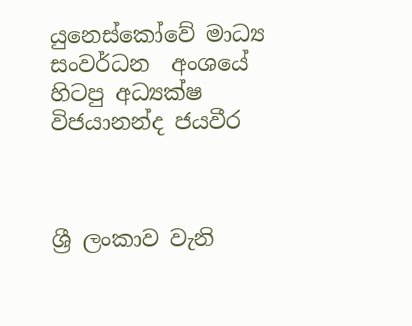යුනෙස්කෝවේ මාධ්‍ය සංවර්ධන  අංශයේ  හිටපු අධ්‍යක්ෂ විජයානන්ද ජයවීර



ශ්‍රී ලංකාව වැනි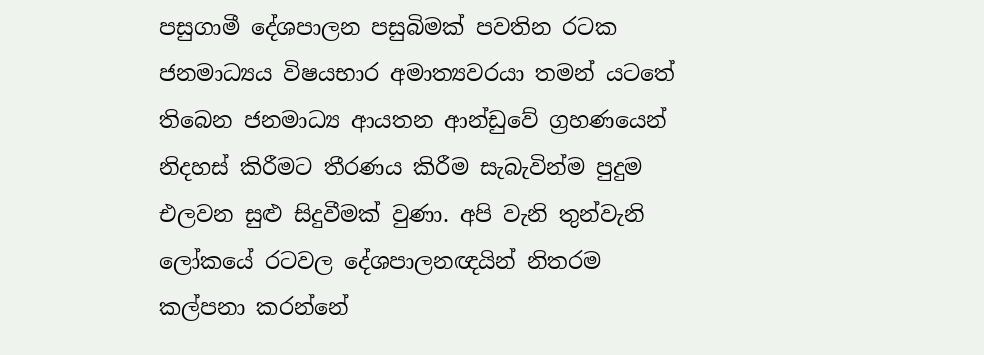පසුගාමී දේශපාලන පසුබිමක් පවතින රටක ජනමාධ්‍යය විෂයභාර අමාත්‍යවරයා තමන් යටතේ තිබෙන ජනමාධ්‍ය ආයතන ආන්ඩුවේ ග්‍රහණයෙන් නිදහස් කිරීමට තීරණය කිරීම සැබැවින්ම පුදුම එලවන සුළු සිදුවීමක් වුණා. අපි වැනි තුන්වැනි ලෝකයේ රටවල දේශපාලනඥයින් නිතරම කල්පනා කරන්නේ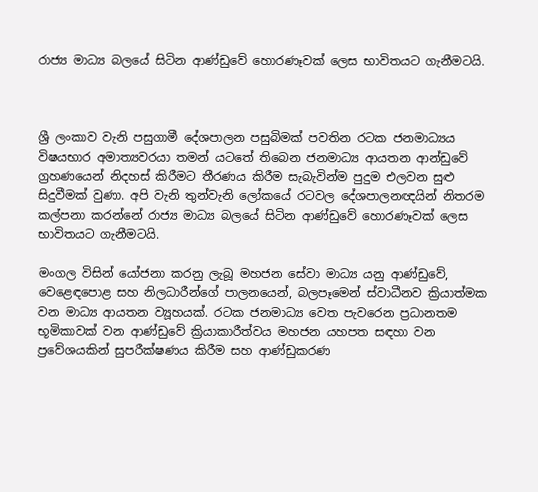රාජ්‍ය මාධ්‍ය බලයේ සිටින ආණ්ඩුවේ හොරණෑවක් ලෙස භාවිතයට ගැනීමටයි.



ශ්‍රී ලංකාව වැනි පසුගාමී දේශපාලන පසුබිමක් පවතින රටක ජනමාධ්‍යය විෂයභාර අමාත්‍යවරයා තමන් යටතේ තිබෙන ජනමාධ්‍ය ආයතන ආන්ඩුවේ ග්‍රහණයෙන් නිදහස් කිරීමට තීරණය කිරීම සැබැවින්ම පුදුම එලවන සුළු සිදුවීමක් වුණා. අපි වැනි තුන්වැනි ලෝකයේ රටවල දේශපාලනඥයින් නිතරම කල්පනා කරන්නේ රාජ්‍ය මාධ්‍ය බලයේ සිටින ආණ්ඩුවේ හොරණෑවක් ලෙස භාවිතයට ගැනීමටයි.

මංගල විසින් යෝජනා කරනු ලැබූ මහජන සේවා මාධ්‍ය යනු ආණ්ඩුවේ, වෙළෙඳපොළ සහ නිලධාරීන්ගේ පාලනයෙන්, බලපෑමෙන් ස්වාධීනව ක්‍රියාත්මක වන මාධ්‍ය ආයතන ව්‍යූහයක්. රටක ජනමාධ්‍ය වෙත පැවරෙන ප්‍රධානතම භූමිකාවක් වන ආණ්ඩුවේ ක්‍රියාකාරීත්වය මහජන යහපත සඳහා වන ප්‍රවේශයකින් සුපරීක්ෂණය කිරීම සහ ආණ්ඩුකරණ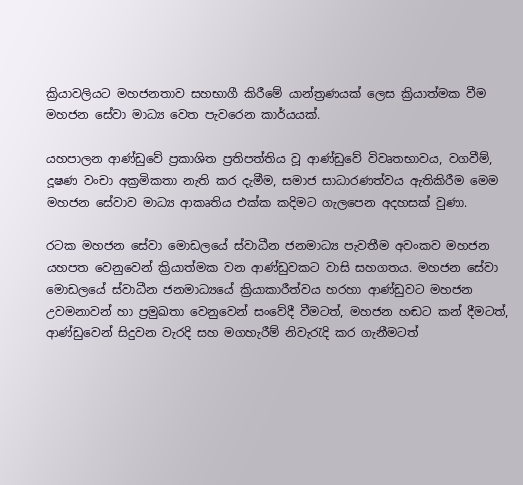ක්‍රියාවලියට මහජනතාව සහභාගී කිරීමේ යාන්ත්‍රණයක් ලෙස ‍ක්‍රියාත්මක වීම මහජන සේවා මාධ්‍ය වෙත පැවරෙන කාර්යයක්.

යහපාලන ආණ්ඩුවේ ප්‍රකාශිත ප්‍රතිපත්තිය වූ ආණ්ඩුවේ විවෘතභාවය, වගවීම්, දූෂණ වංචා අක්‍රමිකතා නැති කර දැමීම, සමාජ සාධාරණත්වය ඇතිකිරීම මෙම මහජන සේවාව මාධ්‍ය ආකෘතිය එක්ක කදිමට ගැලපෙන අදහසක් වුණා.

රටක මහජන සේවා මොඩලයේ ස්වාධීන ජනමාධ්‍ය පැවතීම අවංකව මහජන යහපත වෙනුවෙන් ක්‍රියාත්මක වන ආණ්ඩුවකට වාසි සහගතය. මහජන සේවා මොඩලයේ ස්වාධීන ජනමාධ්‍යයේ ක්‍රියාකාරීත්වය හරහා ආණ්ඩුවට මහජන උවමනාවන් හා ප්‍රමුඛතා වෙනුවෙන් සංවේදී වීමටත්, මහජන හඬට කන් දීමටත්, ආණ්ඩුවෙන් සිදුවන වැරදි සහ මගහැරීම් නිවැරැදි කර ගැනීමටත්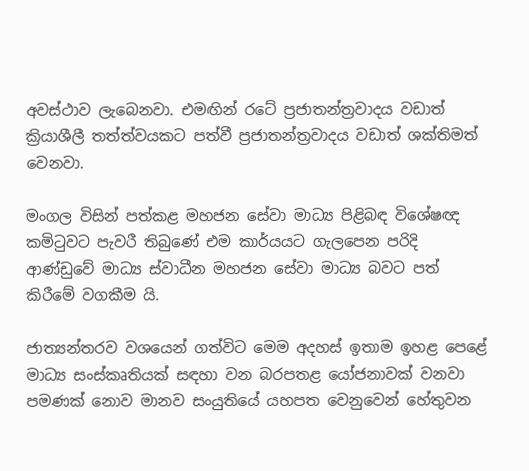අවස්ථාව ලැබෙනවා. එමඟින් රටේ ප්‍රජාතන්ත්‍රවාදය වඩාත් ක්‍රියාශීලී තත්ත්වයකට පත්වී ප්‍රජාතන්ත්‍රවාදය වඩාත් ශක්තිමත් වෙනවා.

මංගල විසින් පත්කළ මහජන සේවා මාධ්‍ය පිළිබඳ විශේෂඥ කමිටුවට පැවරී තිබුණේ එම කාර්යයට ගැලපෙන පරිදි ආණ්ඩුවේ මාධ්‍ය ස්වාධීන මහජන සේවා මාධ්‍ය බවට පත් කිරීමේ වගකීම යි.

ජාත්‍යන්තරව වශයෙන් ගත්විට මෙම අදහස් ඉතාම ඉහළ පෙළේ මාධ්‍ය සංස්කෘතියක් සඳහා වන බරපතළ යෝජනාවක් වනවා පමණක් නොව මානව සංයුතියේ යහපත වෙනුවෙන් හේතුවන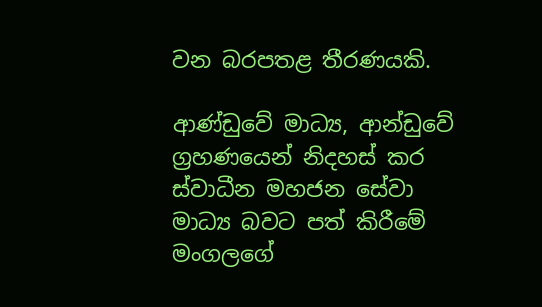වන බරපතළ තීරණයකි.

ආණ්ඩුවේ මාධ්‍ය, ආන්ඩුවේ ග්‍රහණයෙන් නිදහස් කර ස්වාධීන මහජන සේවා මාධ්‍ය බවට පත් කිරීමේ මංගලගේ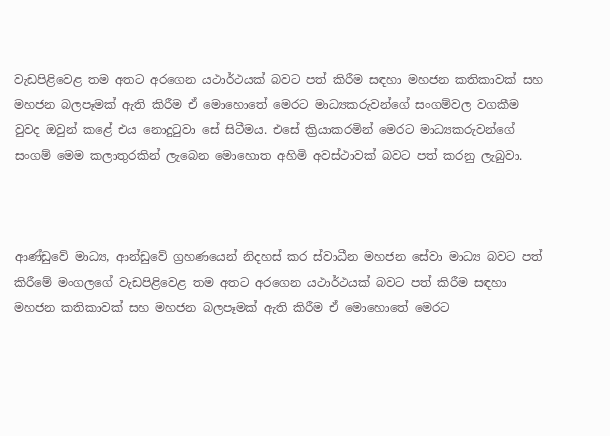වැඩපිළිවෙළ තම අතට අරගෙන යථාර්ථයක් බවට පත් කිරීම සඳහා මහජන කතිකාවක් සහ මහජන බලපෑමක් ඇති කිරීම ඒ මොහොතේ මෙරට මාධ්‍යකරුවන්ගේ සංගම්වල වගකීම වුවද ඔවුන් කළේ එය නොදුටුවා සේ සිටීමය. එසේ ක්‍රියාකරමින් මෙරට මාධ්‍යකරුවන්ගේ සංගම් මෙම කලාතුරකින් ලැබෙන මොහොත අහිමි අවස්ථාවක් බවට පත් කරනු ලැබුවා.



ආණ්ඩුවේ මාධ්‍ය, ආන්ඩුවේ ග්‍රහණයෙන් නිදහස් කර ස්වාධීන මහජන සේවා මාධ්‍ය බවට පත් කිරීමේ මංගලගේ වැඩපිළිවෙළ තම අතට අරගෙන යථාර්ථයක් බවට පත් කිරීම සඳහා මහජන කතිකාවක් සහ මහජන බලපෑමක් ඇති කිරීම ඒ මොහොතේ මෙරට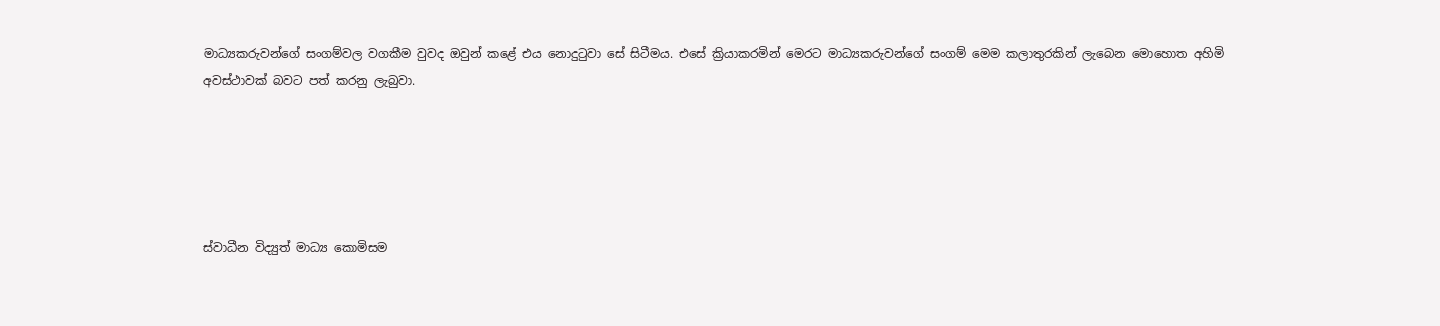මාධ්‍යකරුවන්ගේ සංගම්වල වගකීම වුවද ඔවුන් කළේ එය නොදුටුවා සේ සිටීමය. එසේ ක්‍රියාකරමින් මෙරට මාධ්‍යකරුවන්ගේ සංගම් මෙම කලාතුරකින් ලැබෙන මොහොත අහිමි අවස්ථාවක් බවට පත් කරනු ලැබුවා.





ස්වාධීන විද්‍යුත් මාධ්‍ය කොමිසම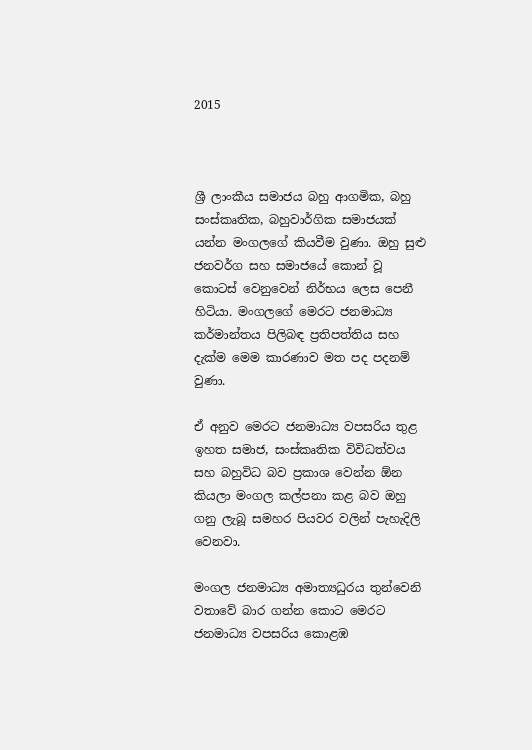2015



ශ්‍රී ලාංකීය සමාජය බහු ආගමික, බහු සංස්කෘතික, බහුවාර්ගික සමාජයක් යන්න මංගලගේ කියවීම වුණා. ඔහු සුළු ජනවර්ග සහ සමාජයේ කොන් වූ කොටස් වෙනුවෙන් නිර්භය ලෙස පෙනී හිටියා. මංගලගේ මෙරට ජනමාධ්‍ය කර්මාන්තය පිලිබඳ ප්‍රතිපත්තිය සහ දැක්ම මෙම කාරණාව මත පද පදනම් වුණා.

ඒ අනුව මෙරට ජනමාධ්‍ය වපසරිය තුළ ඉහත සමාජ, සංස්කෘතික විවිධත්වය සහ බහුවිධ බව ප්‍රකාශ වෙන්න ඕන කියලා මංගල කල්පනා කළ බව ඔහු ගනු ලැබූ සමහර පියවර වලින් පැහැදිලි වෙනවා.

මංගල ජනමාධ්‍ය අමාත්‍යධුරය තුන්වෙනි වතාවේ බාර ගන්න කොට මෙරට ජනමාධ්‍ය වපසරිය කොළඹ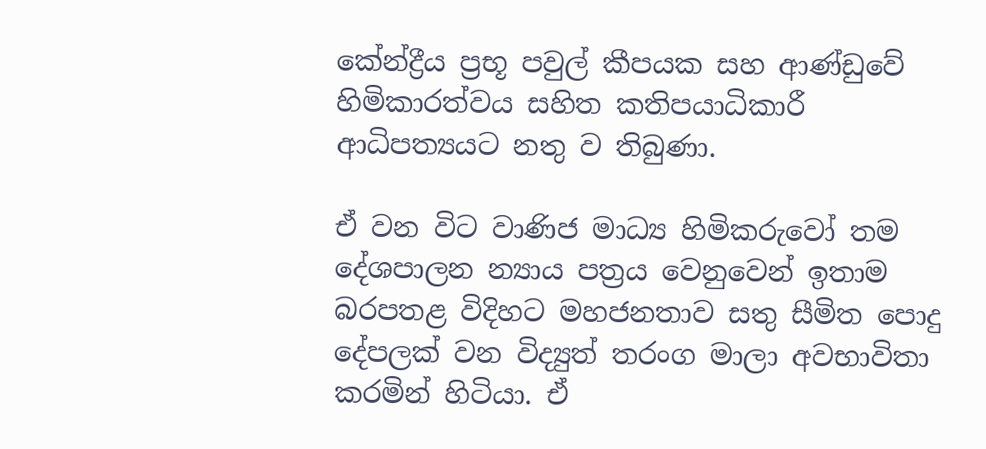කේන්ද්‍රීය ප්‍රභූ පවුල් කීපයක සහ ආණ්ඩුවේ හිමිකාරත්වය සහිත කතිපයාධිකාරී ආධිපත්‍යයට නතු ව තිබුණා.

ඒ වන විට වාණිජ මාධ්‍ය හිමිකරුවෝ තම දේශපාලන න්‍යාය පත්‍රය වෙනුවෙන් ඉතාම බරපතළ විදිහට මහජනතාව සතු සීමිත පොදු දේපලක් වන විද්‍යුත් තරංග මාලා අවභාවිතා කරමින් හිටියා. ඒ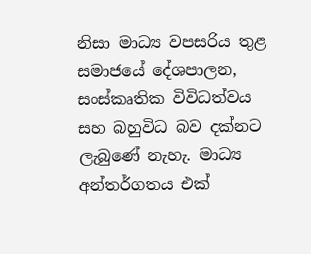නිසා මාධ්‍ය වපසරිය තුළ සමාජයේ දේශපාලන, සංස්කෘතික විවිධත්වය සහ බහුවිධ බව දක්නට ලැබුණේ නැහැ. මාධ්‍ය අන්තර්ගතය එක්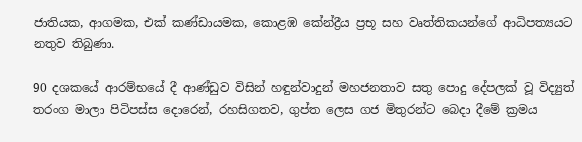ජාතියක, ආගමක, එක් කණ්ඩායමක, කොළඹ කේන්ද්‍රීය ප්‍රභූ සහ වෘත්තිකයන්ගේ ආධිපත්‍යයට නතුව තිබුණා.

90 දශකයේ ආරම්භයේ දී ආණ්ඩුව විසින් හඳුන්වාදුන් මහජනතාව සතු පොදු දේපලක් වූ විද්‍යුත් තරංග මාලා පිටිපස්ස දොරෙන්, රහසිගතව, ගුප්ත ලෙස ගජ මිතුරන්ට බෙදා දීමේ ක්‍රමය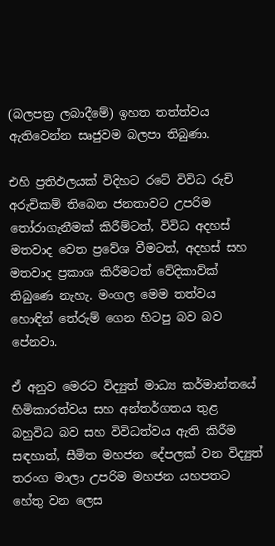(බලපත්‍ර ලබාදීමේ) ඉහත තත්ත්වය ඇතිවෙන්න සෘජුවම බලපා තිබුණා.

එහි ප්‍රතිඵලයක් විදිහට රටේ විවිධ රුචි අරුචිකම් තිබෙන ජනතාවට උපරිම තෝරාගැනීමක් කිරීම්ටත්, විවිධ අදහස් මතවාද වෙත ප්‍රවේශ වීමටත්, අදහස් සහ මතවාද ප්‍රකාශ කිරීමටත් වේදිකාව්ක් තිබුණෙ නැහැ. මංගල මෙම තත්වය හොඳින් තේරුම් ගෙන හිටපු බව බව පේනවා.

ඒ අනුව මෙරට විද්‍යුත් මාධ්‍ය කර්මාන්තයේ හිමිකාරත්වය සහ අන්තර්ගතය තුළ බහුවිධ බව සහ විවිධත්වය ඇති කිරීම සඳහාත්, සීමිත මහජන දේපලක් වන විද්‍යුත් තරංග මාලා උපරිම මහජන යහපතට හේතු වන ලෙස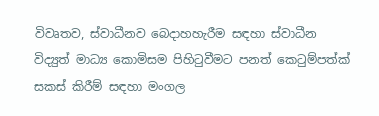විවෘතව, ස්වාධීනව බෙදාහහැරීම සඳහා ස්වාධීන විද්‍යුත් මාධ්‍ය කොමිසම පිහිටුවීමට පනත් කෙටුම්පත්ක් සකස් කිරීම් සඳහා මංගල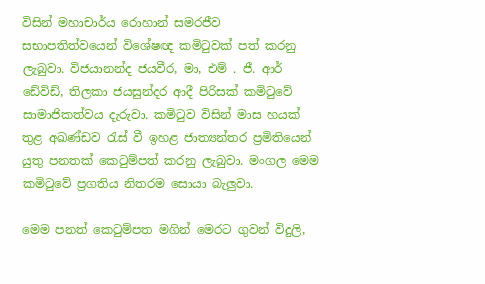විසින් මහාචාර්ය රොහාන් සමරජීව සභාපතිත්වයෙන් විශේෂඥ කමිටුවක් පත් කරනු ලැබුවා. විජයානන්ද ජයවීර, මා, එම් . ජී. ආර් ඩේවිඩ්, තිලකා ජයසුන්දර ආදී පිරිසක් කමිටුවේ සාමාජිකත්වය දැරුවා. කමිටුව විසින් මාස හයක් තුළ අඛණ්ඩව රැස් වී ඉහළ ජාත්‍යන්තර ප්‍රමිතියෙන් යුතු පනතක් කෙටුම්පත් කරනු ලැබුවා. මංගල මෙම කමිටුවේ ප්‍රගතිය නිතරම සොයා බැලුවා.

මෙම පනත් කෙටුම්පත මගින් මෙරට ගුවන් විදුලි,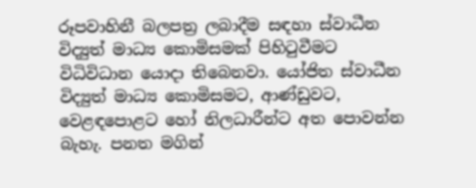රූපවාහිනී බලපත්‍ර ලබාදීම සඳහා ස්වාධීන විද්‍යුත් මාධ්‍ය කොමිසමක් පිහිටුවීමට විධිවිධාන යොදා තිබෙනවා. යෝජිත ස්වාධීන විද්‍යුත් මාධ්‍ය කොමිසමට, ආණ්ඩුවට, වෙළඳපොළට හෝ නිලධාරීන්ට අත පොවන්න බැහැ. පනත මගින්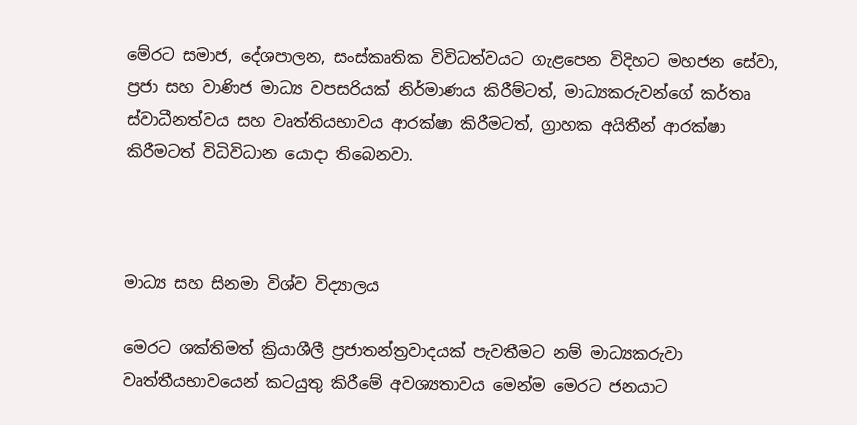මේරට සමාජ, දේශපාලන, සංස්කෘතික විවිධත්වයට ගැළපෙන විදිහට මහජන සේවා,  ප්‍රජා සහ වාණිජ මාධ්‍ය වපසරියක් නිර්මාණය කිරීම්ටත්, මාධ්‍යකරුවන්ගේ කර්තෘ ස්වාධීනත්වය සහ වෘත්තියභාවය ආරක්ෂා කිරීමටත්, ග්‍රාහක අයිතීන් ආරක්ෂා කිරීමටත් විධිවිධාන යොදා තිබෙනවා.



මාධ්‍ය සහ සිනමා විශ්ව විද්‍යාලය

මෙරට ශක්තිමත් ක්‍රියාශීලී ප්‍රජාතන්ත්‍රවාදයක් පැවතීමට නම් මාධ්‍යකරුවා වෘත්තීයභාවයෙන් කටයුතු කිරීමේ අවශ්‍යතාවය මෙන්ම මෙරට ජනයාට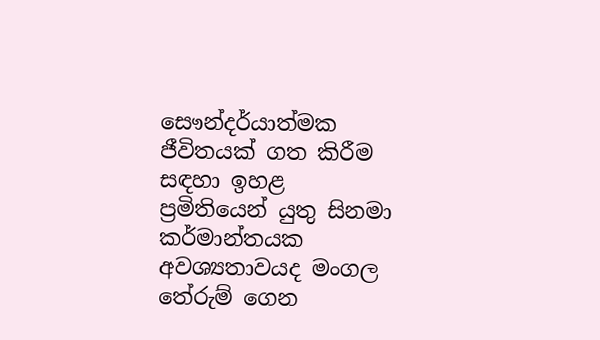සෞන්දර්යාත්මක ජීවිතයක් ගත කිරීම සඳහා ඉහළ ප්‍රමිතියෙන් යුතු සිනමා කර්මාන්තයක අවශ්‍යතාවයද මංගල තේරුම් ගෙන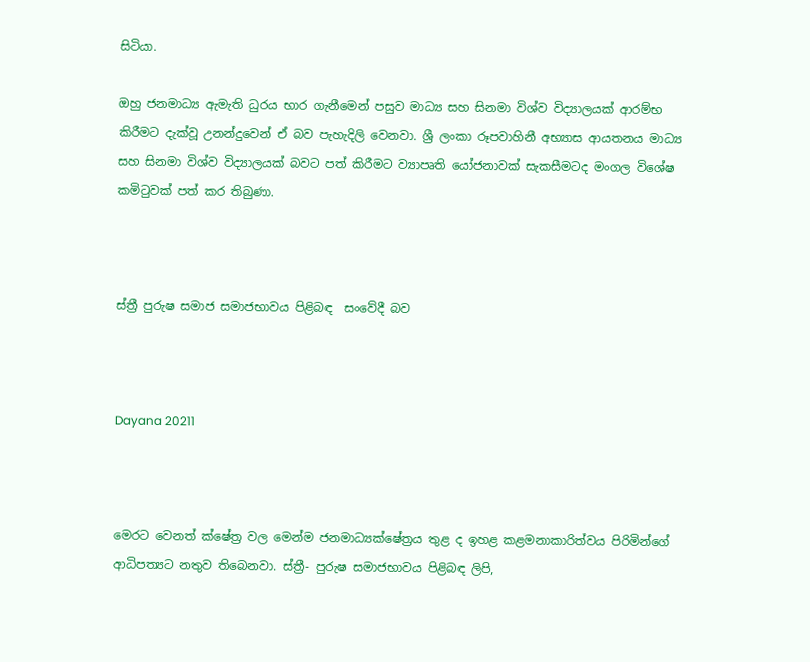සිටියා.

ඔහු ජනමාධ්‍ය ඇමැති ධුරය භාර ගැනීමෙන් පසුව මාධ්‍ය සහ සිනමා විශ්ව විද්‍යාලයක් ආරම්භ කිරීමට දැක්වූ උනන්දුවෙන් ඒ බව පැහැදිලි වෙනවා. ශ්‍රී ලංකා රූපවාහිනී අභ්‍යාස ආයතනය මාධ්‍ය සහ සිනමා විශ්ව විද්‍යාලයක් බවට පත් කිරීමට ව්‍යාපෘති යෝජනාවක් සැකසීමටද මංගල විශේෂ කමිටුවක් පත් කර තිබුණා.



ස්ත්‍රී පුරුෂ සමාජ සමාජභාවය පිළිබඳ  සංවේදී බව



Dayana 20211



මෙරට වෙනත් ක්ෂේත්‍ර වල මෙන්ම ජනමාධ්‍යක්ෂේත්‍රය තුළ ද ඉහළ කළමනාකාරිත්වය පිරිමින්ගේ ආධිපත්‍යට නතුව තිබෙනවා. ස්ත්‍රී- පුරුෂ සමාජභාවය පිළිබඳ ලිපි,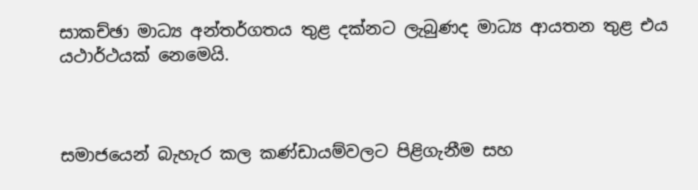සාකච්ඡා මාධ්‍ය අන්තර්ගතය තුළ දක්නට ලැබුණද මාධ්‍ය ආයතන තුළ එය යථාර්ථයක් නෙමෙයි.



සමාජයෙන් බැහැර කල කණ්ඩායම්වලට පිළිගැනීම සහ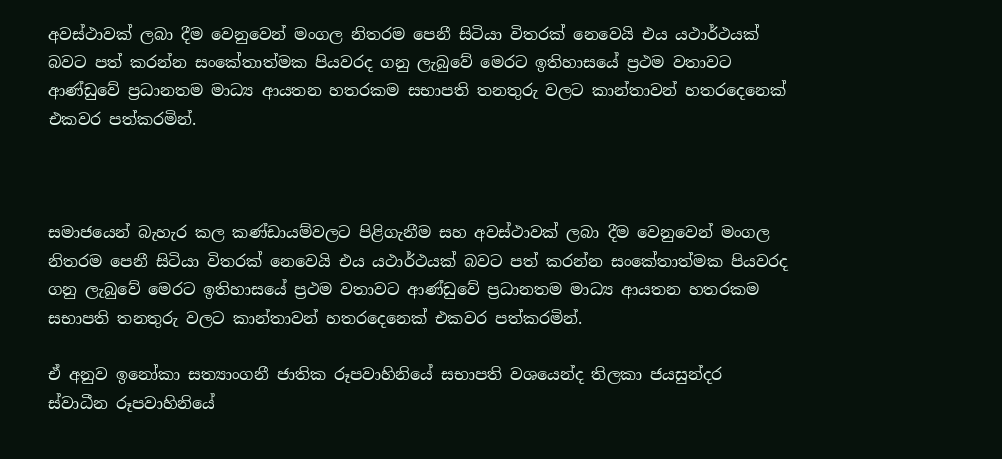අවස්ථාවක් ලබා දීම වෙනුවෙන් මංගල නිතරම පෙනී සිටියා විතරක් නෙවෙයි එය යථාර්ථයක් බවට පත් කරන්න සංකේතාත්මක පියවරද ගනු ලැබුවේ මෙරට ඉතිහාසයේ ප්‍රථම වතාවට ආණ්ඩුවේ ප්‍රධානතම මාධ්‍ය ආයතන හතරකම සභාපති තනතුරු වලට කාන්තාවන් හතරදෙනෙක් එකවර පත්කරමින්.



සමාජයෙන් බැහැර කල කණ්ඩායම්වලට පිළිගැනීම සහ අවස්ථාවක් ලබා දීම වෙනුවෙන් මංගල නිතරම පෙනී සිටියා විතරක් නෙවෙයි එය යථාර්ථයක් බවට පත් කරන්න සංකේතාත්මක පියවරද ගනු ලැබුවේ මෙරට ඉතිහාසයේ ප්‍රථම වතාවට ආණ්ඩුවේ ප්‍රධානතම මාධ්‍ය ආයතන හතරකම සභාපති තනතුරු වලට කාන්තාවන් හතරදෙනෙක් එකවර පත්කරමින්.

ඒ අනුව ඉනෝකා සත්‍යාංගනී ජාතික රූපවාහිනියේ සභාපති වශයෙන්ද තිලකා ජයසුන්දර ස්වාධීන රූපවාහිනියේ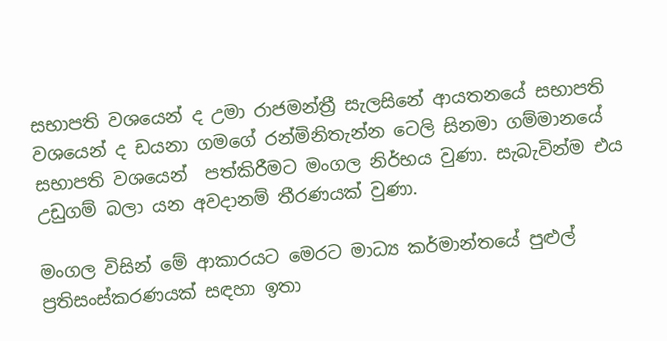සභාපති වශයෙන් ද උමා රාජමන්ත්‍රී සැලසිනේ ආයතනයේ සභාපති වශයෙන් ද ඩයනා ගමගේ රන්මිනිතැන්න ටෙලි සිනමා ගම්මානයේ සභාපති වශයෙන්  පත්කිරීමට මංගල නිර්භය වුණා. සැබැවින්ම එය උඩුගම් බලා යන අවදානම් තීරණයක් වුණා.

මංගල විසින් මේ ආකාරයට මෙරට මාධ්‍ය කර්මාන්තයේ පුළුල් ප්‍රතිසංස්කරණයක් සඳහා ඉතා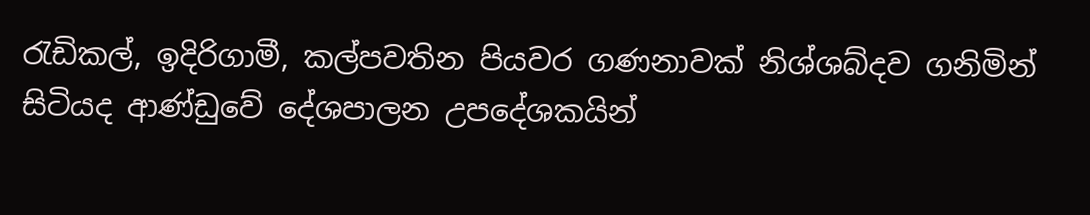රැඩිකල්, ඉදිරිගාමී, කල්පවතින පියවර ගණනාවක් නිශ්ශබ්දව ගනිමින් සිටියද ආණ්ඩුවේ දේශපාලන උපදේශකයින්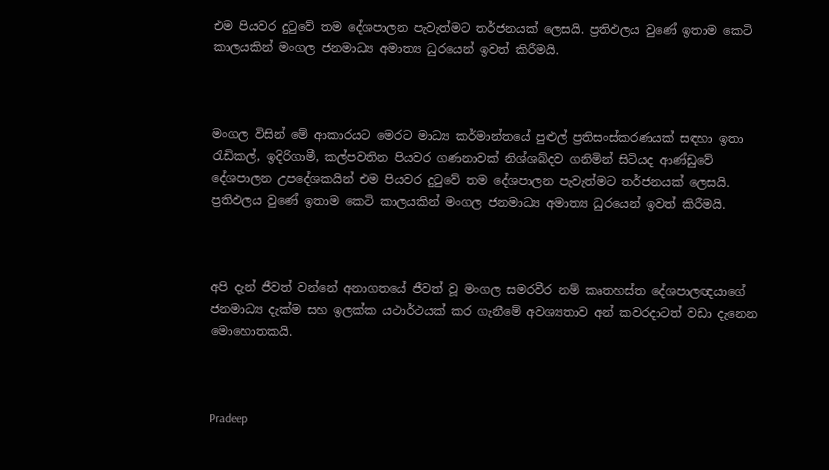එම පියවර දුටුවේ තම දේශපාලන පැවැත්මට තර්ජනයක් ලෙසයි. ප්‍රතිඵලය වුණේ ඉතාම කෙටි කාලයකින් මංගල ජනමාධ්‍ය අමාත්‍ය ධුරයෙන් ඉවත් කිරීමයි.



මංගල විසින් මේ ආකාරයට මෙරට මාධ්‍ය කර්මාන්තයේ පුළුල් ප්‍රතිසංස්කරණයක් සඳහා ඉතා රැඩිකල්, ඉදිරිගාමී, කල්පවතින පියවර ගණනාවක් නිශ්ශබ්දව ගනිමින් සිටියද ආණ්ඩුවේ දේශපාලන උපදේශකයින් එම පියවර දුටුවේ තම දේශපාලන පැවැත්මට තර්ජනයක් ලෙසයි. ප්‍රතිඵලය වුණේ ඉතාම කෙටි කාලයකින් මංගල ජනමාධ්‍ය අමාත්‍ය ධුරයෙන් ඉවත් කිරීමයි.



අපි දැන් ජීවත් වන්නේ අනාගතයේ ජීවත් වූ මංගල සමරවීර නම් කෘතහස්ත දේශපාලඥයාගේ ජනමාධ්‍ය දැක්ම සහ ඉලක්ක යථාර්ථයක් කර ගැනීමේ අවශ්‍යතාව අන් කවරදාටත් වඩා දැනෙන මොහොතකයි.



Pradeep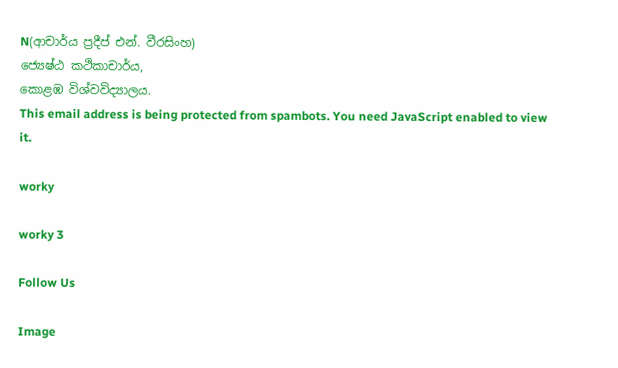N(ආචාර්ය ප්‍රදීප් එන්. වීරසිංහ)
ජ්‍යෙෂ්ඨ කථිකාචාර්ය,
කොළඹ විශ්වවිද්‍යාලය.
This email address is being protected from spambots. You need JavaScript enabled to view it.

worky

worky 3

Follow Us

Image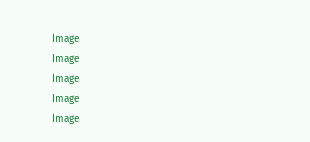Image
Image
Image
Image
Image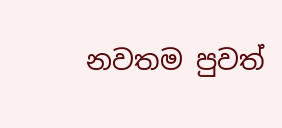නවතම පුවත්